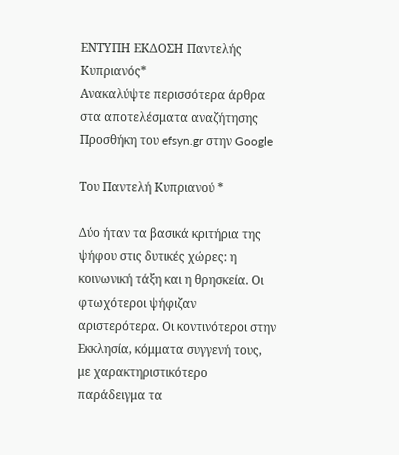ΕΝΤΥΠΗ ΕΚΔΟΣΗ Παντελής Κυπριανός*
Ανακαλύψτε περισσότερα άρθρα στα αποτελέσματα αναζήτησης
Προσθήκη του efsyn.gr στην Google

Του Παντελή Κυπριανού *

Δύο ήταν τα βασικά κριτήρια της ψήφου στις δυτικές χώρες: η κοινωνική τάξη και η θρησκεία. Οι φτωχότεροι ψήφιζαν αριστερότερα. Οι κοντινότεροι στην Εκκλησία, κόμματα συγγενή τους, με χαρακτηριστικότερο παράδειγμα τα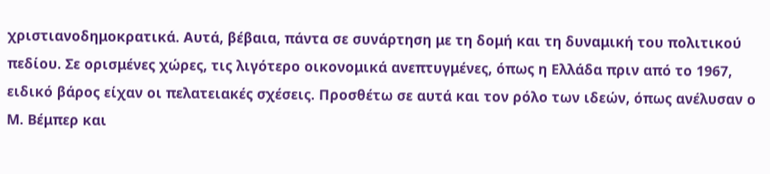χριστιανοδημοκρατικά. Αυτά, βέβαια, πάντα σε συνάρτηση με τη δομή και τη δυναμική του πολιτικού πεδίου. Σε ορισμένες χώρες, τις λιγότερο οικονομικά ανεπτυγμένες, όπως η Ελλάδα πριν από το 1967, ειδικό βάρος είχαν οι πελατειακές σχέσεις. Προσθέτω σε αυτά και τον ρόλο των ιδεών, όπως ανέλυσαν ο Μ. Βέμπερ και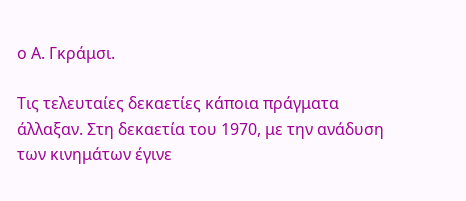ο Α. Γκράμσι.

Τις τελευταίες δεκαετίες κάποια πράγματα άλλαξαν. Στη δεκαετία του 1970, με την ανάδυση των κινημάτων έγινε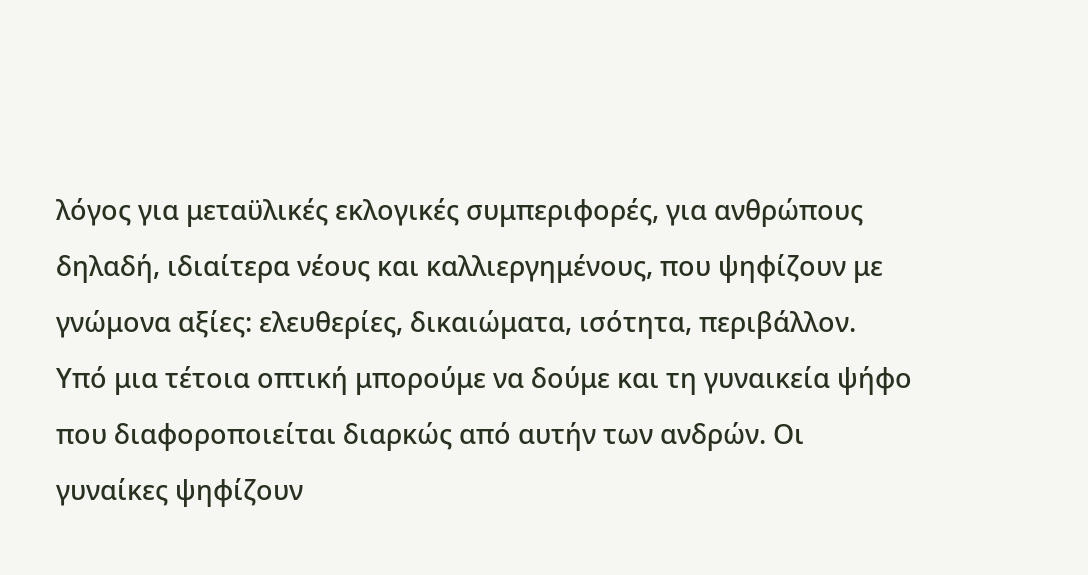λόγος για μεταϋλικές εκλογικές συμπεριφορές, για ανθρώπους δηλαδή, ιδιαίτερα νέους και καλλιεργημένους, που ψηφίζουν με γνώμονα αξίες: ελευθερίες, δικαιώματα, ισότητα, περιβάλλον. Υπό μια τέτοια οπτική μπορούμε να δούμε και τη γυναικεία ψήφο που διαφοροποιείται διαρκώς από αυτήν των ανδρών. Οι γυναίκες ψηφίζουν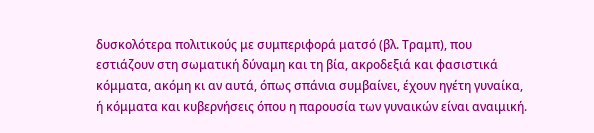δυσκολότερα πολιτικούς με συμπεριφορά ματσό (βλ. Τραμπ), που εστιάζουν στη σωματική δύναμη και τη βία, ακροδεξιά και φασιστικά κόμματα, ακόμη κι αν αυτά, όπως σπάνια συμβαίνει, έχουν ηγέτη γυναίκα, ή κόμματα και κυβερνήσεις όπου η παρουσία των γυναικών είναι αναιμική.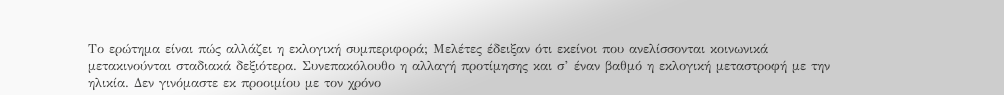Το ερώτημα είναι πώς αλλάζει η εκλογική συμπεριφορά; Μελέτες έδειξαν ότι εκείνοι που ανελίσσονται κοινωνικά μετακινούνται σταδιακά δεξιότερα. Συνεπακόλουθο η αλλαγή προτίμησης και σ’ έναν βαθμό η εκλογική μεταστροφή με την ηλικία. Δεν γινόμαστε εκ προοιμίου με τον χρόνο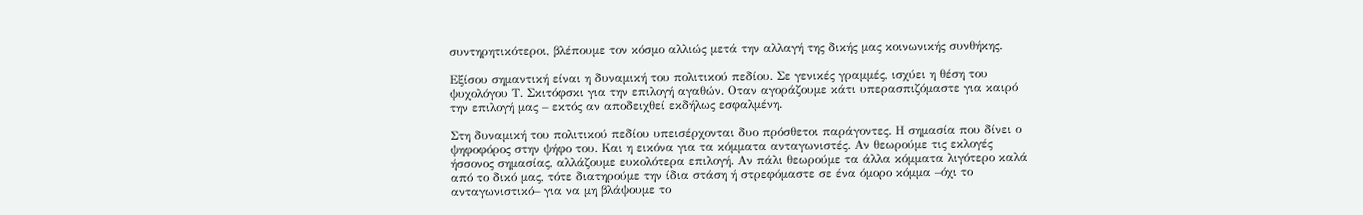συντηρητικότεροι, βλέπουμε τον κόσμο αλλιώς μετά την αλλαγή της δικής μας κοινωνικής συνθήκης.

Εξίσου σημαντική είναι η δυναμική του πολιτικού πεδίου. Σε γενικές γραμμές, ισχύει η θέση του ψυχολόγου Τ. Σκιτόφσκι για την επιλογή αγαθών. Οταν αγοράζουμε κάτι υπερασπιζόμαστε για καιρό την επιλογή μας – εκτός αν αποδειχθεί εκδήλως εσφαλμένη.

Στη δυναμική του πολιτικού πεδίου υπεισέρχονται δυο πρόσθετοι παράγοντες. Η σημασία που δίνει ο ψηφοφόρος στην ψήφο του. Και η εικόνα για τα κόμματα ανταγωνιστές. Αν θεωρούμε τις εκλογές ήσσονος σημασίας, αλλάζουμε ευκολότερα επιλογή. Αν πάλι θεωρούμε τα άλλα κόμματα λιγότερο καλά από το δικό μας, τότε διατηρούμε την ίδια στάση ή στρεφόμαστε σε ένα όμορο κόμμα –όχι το ανταγωνιστικό– για να μη βλάψουμε το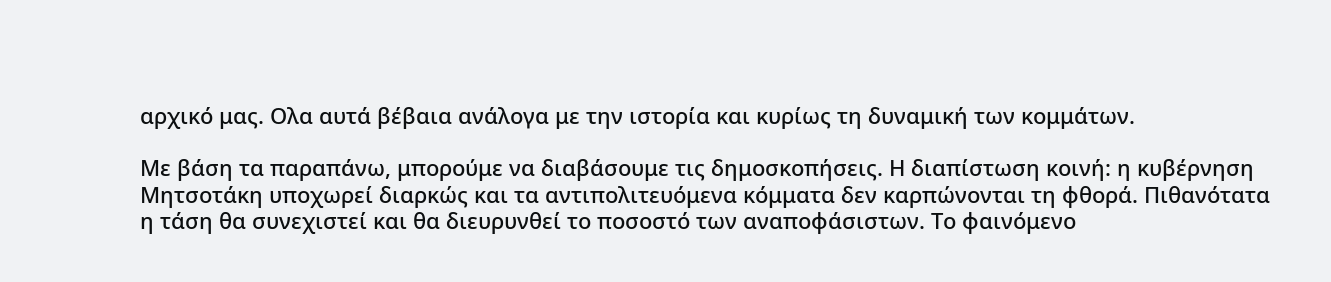αρχικό μας. Ολα αυτά βέβαια ανάλογα με την ιστορία και κυρίως τη δυναμική των κομμάτων.

Με βάση τα παραπάνω, μπορούμε να διαβάσουμε τις δημοσκοπήσεις. Η διαπίστωση κοινή: η κυβέρνηση Μητσοτάκη υποχωρεί διαρκώς και τα αντιπολιτευόμενα κόμματα δεν καρπώνονται τη φθορά. Πιθανότατα η τάση θα συνεχιστεί και θα διευρυνθεί το ποσοστό των αναποφάσιστων. Το φαινόμενο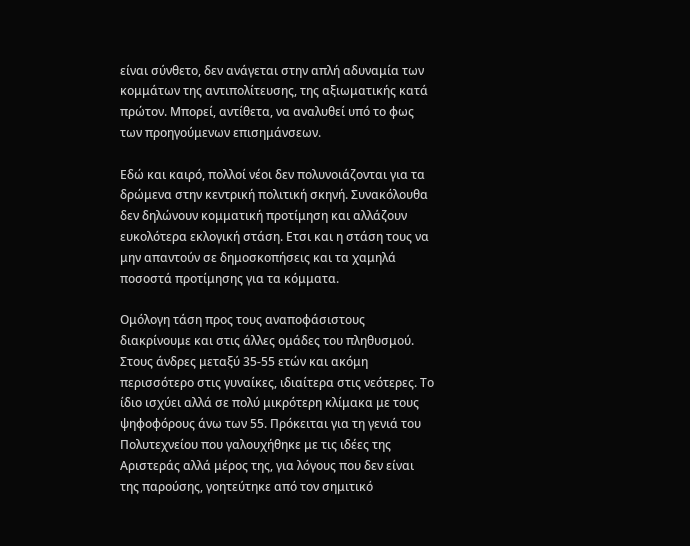είναι σύνθετο, δεν ανάγεται στην απλή αδυναμία των κομμάτων της αντιπολίτευσης, της αξιωματικής κατά πρώτον. Μπορεί, αντίθετα, να αναλυθεί υπό το φως των προηγούμενων επισημάνσεων.

Εδώ και καιρό, πολλοί νέοι δεν πολυνοιάζονται για τα δρώμενα στην κεντρική πολιτική σκηνή. Συνακόλουθα δεν δηλώνουν κομματική προτίμηση και αλλάζουν ευκολότερα εκλογική στάση. Ετσι και η στάση τους να μην απαντούν σε δημοσκοπήσεις και τα χαμηλά ποσοστά προτίμησης για τα κόμματα.

Ομόλογη τάση προς τους αναποφάσιστους διακρίνουμε και στις άλλες ομάδες του πληθυσμού. Στους άνδρες μεταξύ 35-55 ετών και ακόμη περισσότερο στις γυναίκες, ιδιαίτερα στις νεότερες. Το ίδιο ισχύει αλλά σε πολύ μικρότερη κλίμακα με τους ψηφοφόρους άνω των 55. Πρόκειται για τη γενιά του Πολυτεχνείου που γαλουχήθηκε με τις ιδέες της Αριστεράς αλλά μέρος της, για λόγους που δεν είναι της παρούσης, γοητεύτηκε από τον σημιτικό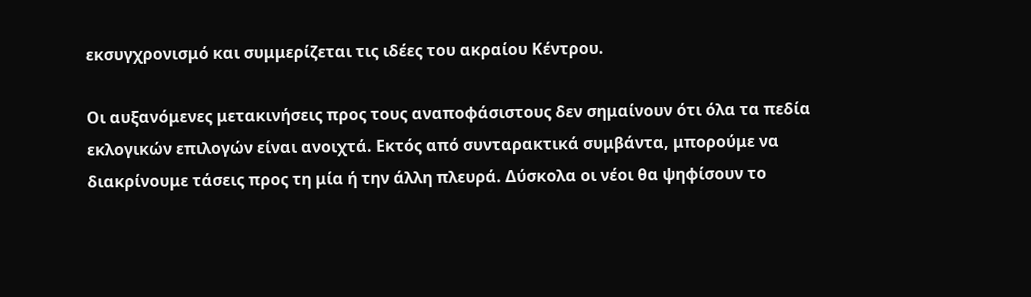εκσυγχρονισμό και συμμερίζεται τις ιδέες του ακραίου Κέντρου.

Οι αυξανόμενες μετακινήσεις προς τους αναποφάσιστους δεν σημαίνουν ότι όλα τα πεδία εκλογικών επιλογών είναι ανοιχτά. Εκτός από συνταρακτικά συμβάντα, μπορούμε να διακρίνουμε τάσεις προς τη μία ή την άλλη πλευρά. Δύσκολα οι νέοι θα ψηφίσουν το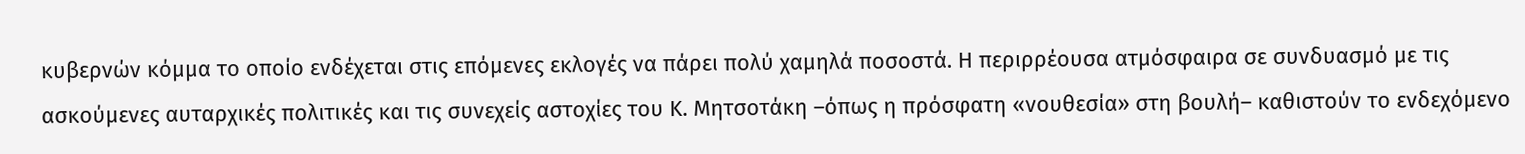κυβερνών κόμμα το οποίο ενδέχεται στις επόμενες εκλογές να πάρει πολύ χαμηλά ποσοστά. Η περιρρέουσα ατμόσφαιρα σε συνδυασμό με τις ασκούμενες αυταρχικές πολιτικές και τις συνεχείς αστοχίες του Κ. Μητσοτάκη –όπως η πρόσφατη «νουθεσία» στη βουλή– καθιστούν το ενδεχόμενο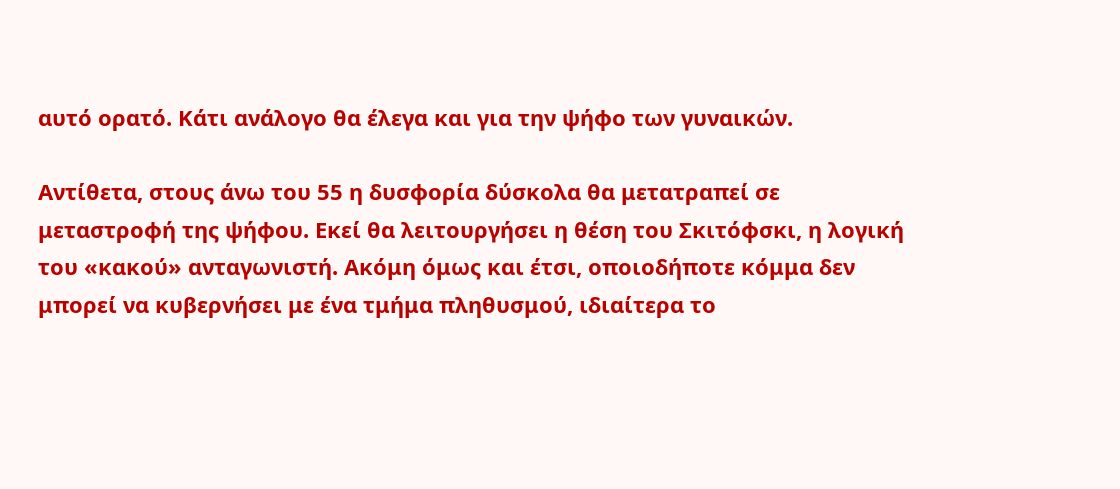αυτό ορατό. Κάτι ανάλογο θα έλεγα και για την ψήφο των γυναικών.

Αντίθετα, στους άνω του 55 η δυσφορία δύσκολα θα μετατραπεί σε μεταστροφή της ψήφου. Εκεί θα λειτουργήσει η θέση του Σκιτόφσκι, η λογική του «κακού» ανταγωνιστή. Ακόμη όμως και έτσι, οποιοδήποτε κόμμα δεν μπορεί να κυβερνήσει με ένα τμήμα πληθυσμού, ιδιαίτερα το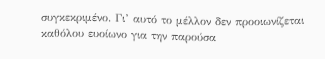συγκεκριμένο. Γι’ αυτό το μέλλον δεν προοιωνίζεται καθόλου ευοίωνο για την παρούσα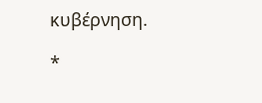κυβέρνηση.

*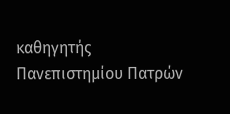καθηγητής Πανεπιστημίου Πατρών